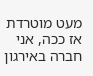מעט מוטרדת
אז ככה, אני חברה באירגון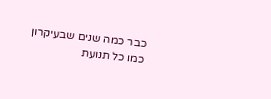כבר כמה שנים שבעיקרון כמו כל תנועת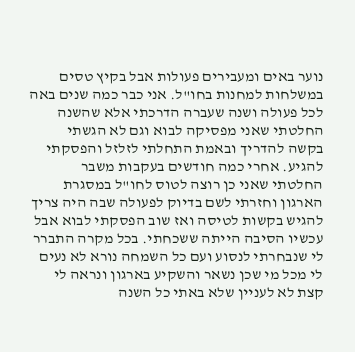נוער באים ומעבירים פעולות אבל בקיץ טסים במשלחות למחנות בחו"ל. אני כבר כמה שנים באה לכל פעולה ושנה שעברה הדרכתי אלא שהשנה החלטתי שאני מפסיקה לבוא וגם לא הגשתי בקשה להדריך ובאמת התחלתי לזלזל והפסקתי להגיע. אחרי כמה חודשים בעקבות משבר החלטתי שאני כן רוצה לטוס לחו"ל במסגרת הארגון וחזרתי לשם בדיוק לפעולה שבה היה צריך להגיש בקשות לטיסה ואז שוב הפסקתי לבוא אבל עכשיו הסיבה הייתה ששכחתי. בכל מקרה התברר לי שנבחרתי לנסוע ועם כל השמחה נורא לא נעים לי מכל מי שכן נשאר והשקיע בארגון ונראה לי קצת לא לעניין שלא באתי כל השנה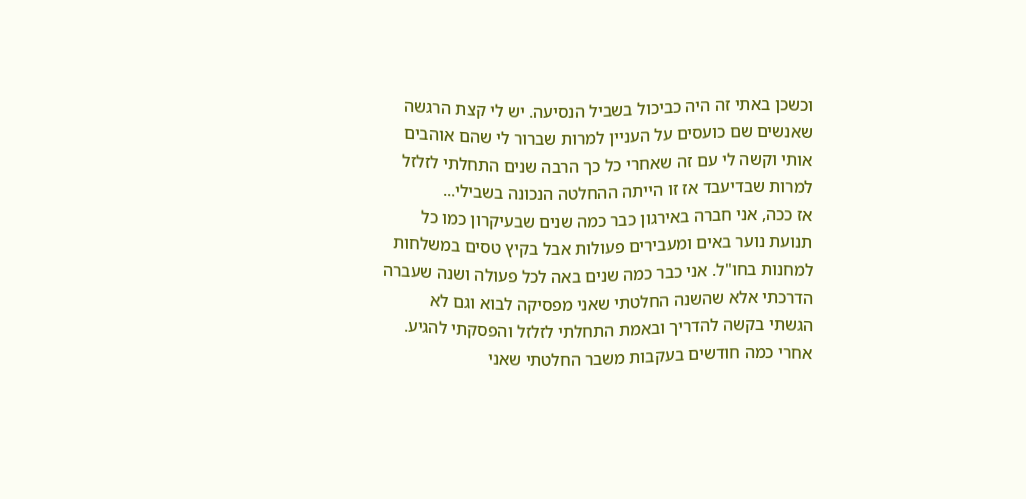וכשכן באתי זה היה כביכול בשביל הנסיעה. יש לי קצת הרגשה שאנשים שם כועסים על העניין למרות שברור לי שהם אוהבים אותי וקשה לי עם זה שאחרי כל כך הרבה שנים התחלתי לזלזל למרות שבדיעבד אז זו הייתה ההחלטה הנכונה בשבילי...
אז ככה, אני חברה באירגון כבר כמה שנים שבעיקרון כמו כל תנועת נוער באים ומעבירים פעולות אבל בקיץ טסים במשלחות למחנות בחו"ל. אני כבר כמה שנים באה לכל פעולה ושנה שעברה הדרכתי אלא שהשנה החלטתי שאני מפסיקה לבוא וגם לא הגשתי בקשה להדריך ובאמת התחלתי לזלזל והפסקתי להגיע. אחרי כמה חודשים בעקבות משבר החלטתי שאני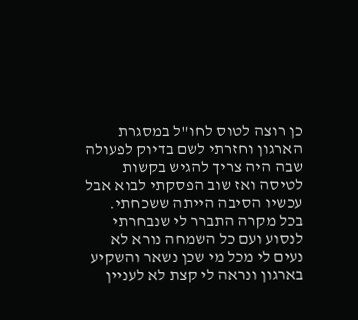כן רוצה לטוס לחו"ל במסגרת הארגון וחזרתי לשם בדיוק לפעולה שבה היה צריך להגיש בקשות לטיסה ואז שוב הפסקתי לבוא אבל עכשיו הסיבה הייתה ששכחתי. בכל מקרה התברר לי שנבחרתי לנסוע ועם כל השמחה נורא לא נעים לי מכל מי שכן נשאר והשקיע בארגון ונראה לי קצת לא לעניין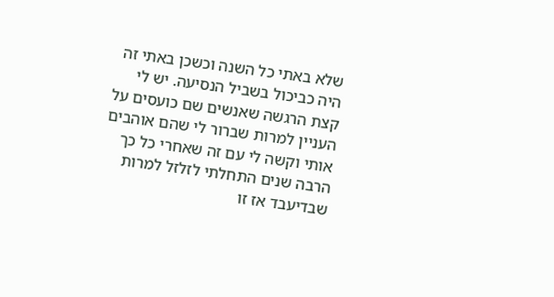שלא באתי כל השנה וכשכן באתי זה היה כביכול בשביל הנסיעה. יש לי קצת הרגשה שאנשים שם כועסים על העניין למרות שברור לי שהם אוהבים אותי וקשה לי עם זה שאחרי כל כך הרבה שנים התחלתי לזלזל למרות שבדיעבד אז זו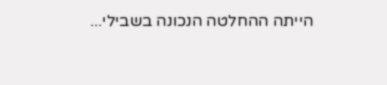הייתה ההחלטה הנכונה בשבילי...